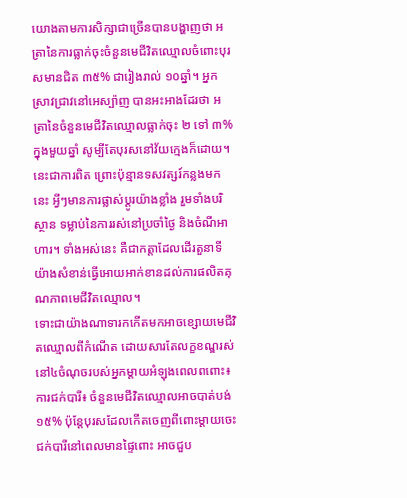យោងតាមការសិក្សាជាច្រើនបានបង្ហាញថា អត្រានៃការធ្លាក់ចុះចំនួនមេជីវិតឈ្មោលចំពោះបុរសមានជិត ៣៥% ជារៀងរាល់ ១០ឆ្នាំ។ អ្នកស្រាវជ្រាវនៅអេស្ប៉ាញ បានអះអាងដែរថា អត្រានៃចំនួនមេជីវិតឈ្មោលធ្លាក់ចុះ ២ ទៅ ៣%ក្នុងមួយឆ្នាំ សូម្បីតែបុរសនៅវ័យក្មេងក៏ដោយ។
នេះជាការពិត ព្រោះប៉ុន្មានទសវត្សរ៍កន្លងមកនេះ អ្វីៗមានការផ្លាស់ប្តូរយ៉ាងខ្លាំង រួមទាំងបរិស្ថាន ទម្លាប់នៃការរស់នៅប្រចាំថ្ងៃ និងចំណីអាហារ។ ទាំងអស់នេះ គឺជាកត្តាដែលដើរតួនាទីយ៉ាងសំខាន់ធ្វើអោយអាក់ខានដល់ការផលិតគុណភាពមេជីវិតឈ្មោល។
ទោះជាយ៉ាងណាទារកកើតមកអាចខ្សោយមេជីវិតឈ្មោលពីកំណើត ដោយសារតែលក្ខខណ្ឌរស់នៅ៤ចំណុចរបស់អ្នកម្តាយអំឡុងពេលពពោះ៖
ការជក់បារី៖ ចំនួនមេជីវិតឈ្មោលអាចបាត់បង់ ១៥% ប៉ុន្តែបុរសដែលកើតចេញពីពោះម្តាយចេះជក់បារីនៅពេលមានផ្ទៃពោះ អាចជួប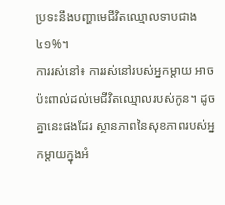ប្រទះនឹងបញ្ហាមេជីវិតឈ្មោលទាបជាង ៤១%។
ការរស់នៅ៖ ការរស់នៅរបស់អ្នកម្តាយ អាចប៉ះពាល់ដល់មេជីវិតឈ្មោលរបស់កូន។ ដូចគ្នានេះផងដែរ ស្ថានភាពនៃសុខភាពរបស់អ្នកម្តាយក្នុងអំ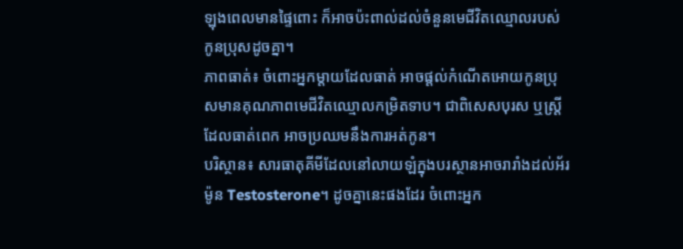ឡុងពេលមានផ្ទៃពោះ ក៏អាចប៉ះពាល់ដល់ចំនួនមេជីវិតឈ្មោលរបស់កូនប្រុសដូចគ្នា។
ភាពធាត់៖ ចំពោះអ្នកម្តាយដែលធាត់ អាចផ្តល់កំណើតអោយកូនប្រុសមានគុណភាពមេជីវិតឈ្មោលកម្រិតទាប។ ជាពិសេសបុរស ឬស្ត្រីដែលធាត់ពេក អាចប្រឈមនឹងការអត់កូន។
បរិស្ថាន៖ សារធាតុគីមីដែលនៅលាយឡំក្នុងបរស្ថានអាចរារាំងដល់អ័រម៉ូន Testosterone។ ដូចគ្នានេះផងដែរ ចំពោះអ្នក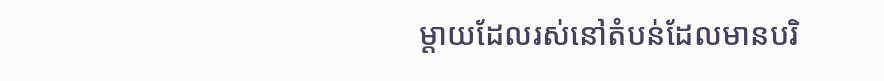ម្តាយដែលរស់នៅតំបន់ដែលមានបរិ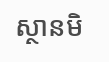ស្ថានមិ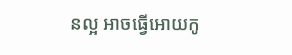នល្អ អាចធ្វើអោយកូ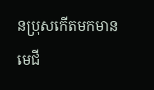នប្រុសកើតមកមានមេជី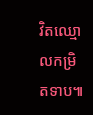វិតឈ្មោលកម្រិតទាប៕